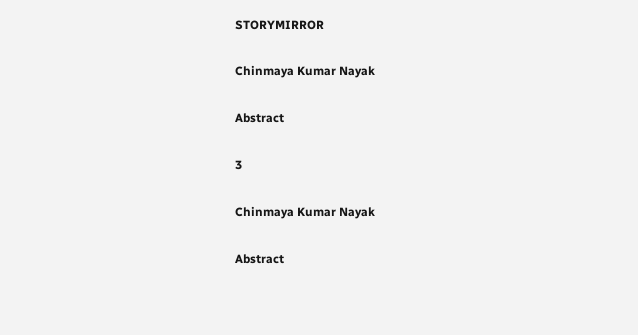STORYMIRROR

Chinmaya Kumar Nayak

Abstract

3

Chinmaya Kumar Nayak

Abstract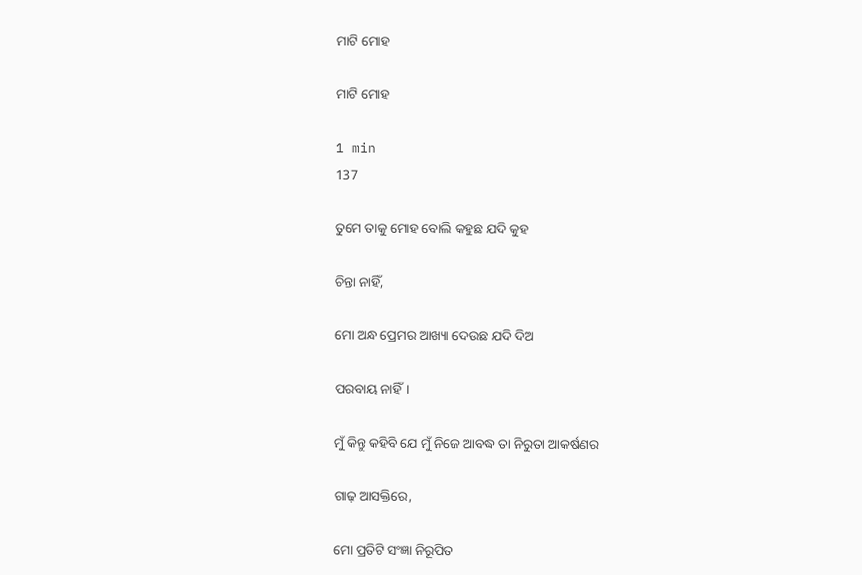ମାଟି ମୋହ

ମାଟି ମୋହ

1 min
137

ତୁମେ ତାକୁ ମୋହ ବୋଲି କହୁଛ ଯଦି କୁହ

ଚିନ୍ତା ନାହିଁ,

ମୋ ଅନ୍ଧ ପ୍ରେମର ଆଖ୍ୟା ଦେଉଛ ଯଦି ଦିଅ

ପରବାୟ ନାହିଁ।

ମୁଁ କିନ୍ତୁ କହିବି ଯେ ମୁଁ ନିଜେ ଆବଦ୍ଧ ତା ନିରୁତା ଆକର୍ଷଣର

ଗାଢ଼ ଆସକ୍ତିରେ,

ମୋ ପ୍ରତିଟି ସଂଜ୍ଞା ନିରୂପିତ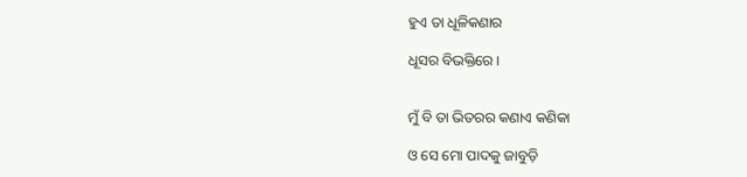ହୁଏ ତା ଧୂଳିକଣାର

ଧୂସର ବିଭକ୍ତିରେ।


ମୁଁ ବି ତା ଭିତରର କଣାଏ କଣିକା

ଓ ସେ ମୋ ପାଦକୁ ଜାବୁଡ଼ି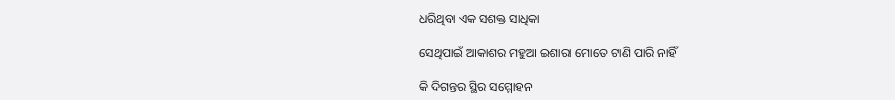ଧରିଥିବା ଏକ ସଶକ୍ତ ସାଧିକା

ସେଥିପାଇଁ ଆକାଶର ମହୁଆ ଇଶାରା ମୋତେ ଟାଣି ପାରି ନାହିଁ

କି ଦିଗନ୍ତର ସ୍ଥିର ସମ୍ମୋହନ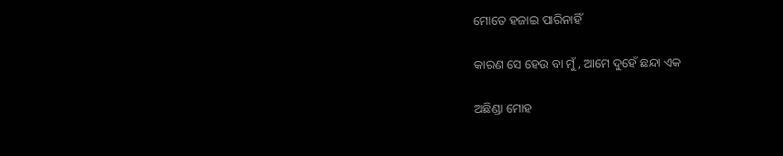ମୋତେ ହଜାଇ ପାରିନାହିଁ

କାରଣ ସେ ହେଉ ବା ମୁଁ, ଆମେ ଦୁହେଁ ଛନ୍ଦା ଏକ

ଅଛିଣ୍ଡା ମୋହ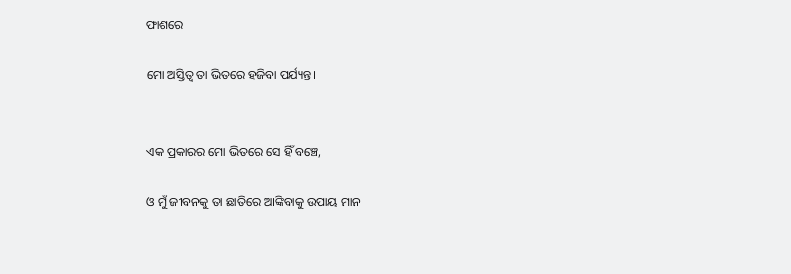ଫାଶରେ

ମୋ ଅସ୍ତିତ୍ବ ତା ଭିତରେ ହଜିବା ପର୍ଯ୍ୟନ୍ତ।


ଏକ ପ୍ରକାରର ମୋ ଭିତରେ ସେ ହିଁ ବଞ୍ଚେ,

ଓ ମୁଁ ଜୀବନକୁ ତା ଛାତିରେ ଆଙ୍କିବାକୁ ଉପାୟ ମାନ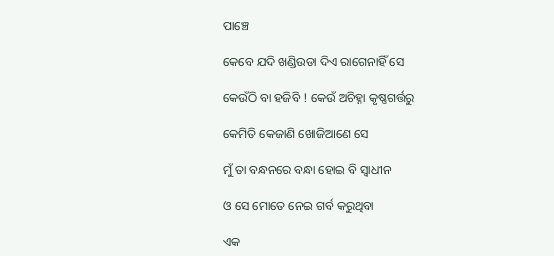ପାଞ୍ଚେ

କେବେ ଯଦି ଖଣ୍ଡିଉଡା ଦିଏ ରାଗେନାହିଁ ସେ

କେଉଁଠି ବା ହଜିବି ! କେଉଁ ଅଚିହ୍ନା କୃଷ୍ଣଗର୍ତ୍ତରୁ

କେମିତି କେଜାଣି ଖୋଜିଆଣେ ସେ

ମୁଁ ତା ବନ୍ଧନରେ ବନ୍ଧା ହୋଇ ବି ସ୍ଵାଧୀନ

ଓ ସେ ମୋତେ ନେଇ ଗର୍ବ କରୁଥିବା

ଏକ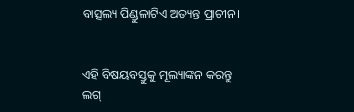ବାତ୍ସଲ୍ୟ ପିଣ୍ଡୁଳାଟିଏ ଅତ୍ୟନ୍ତ ପ୍ରାଚୀନ।


ଏହି ବିଷୟବସ୍ତୁକୁ ମୂଲ୍ୟାଙ୍କନ କରନ୍ତୁ
ଲଗ୍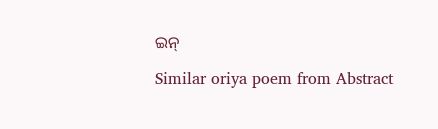ଇନ୍

Similar oriya poem from Abstract